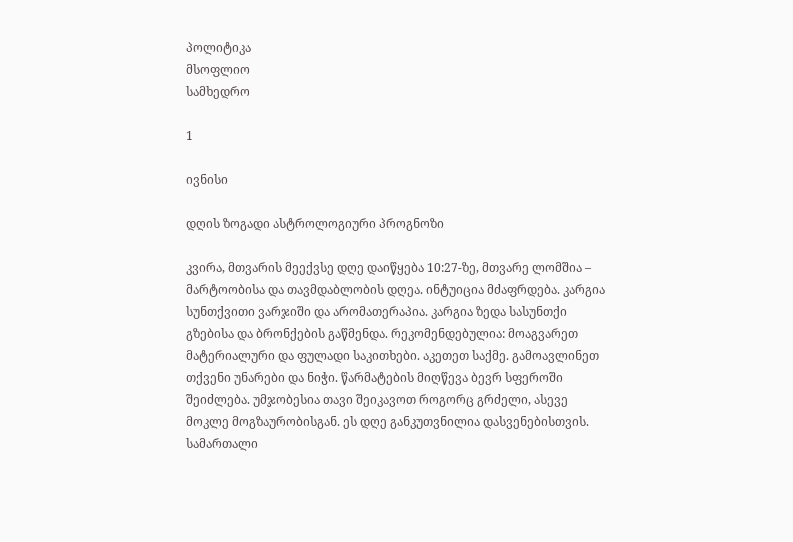პოლიტიკა
მსოფლიო
სამხედრო

1

ივნისი

დღის ზოგადი ასტროლოგიური პროგნოზი

კვირა, მთვარის მეექვსე დღე დაიწყება 10:27-ზე, მთვარე ლომშია – მარტოობისა და თავმდაბლობის დღეა. ინტუიცია მძაფრდება. კარგია სუნთქვითი ვარჯიში და არომათერაპია. კარგია ზედა სასუნთქი გზებისა და ბრონქების გაწმენდა. რეკომენდებულია: მოაგვარეთ მატერიალური და ფულადი საკითხები. აკეთეთ საქმე. გამოავლინეთ თქვენი უნარები და ნიჭი. წარმატების მიღწევა ბევრ სფეროში შეიძლება. უმჯობესია თავი შეიკავოთ როგორც გრძელი, ასევე მოკლე მოგზაურობისგან. ეს დღე განკუთვნილია დასვენებისთვის.
სამართალი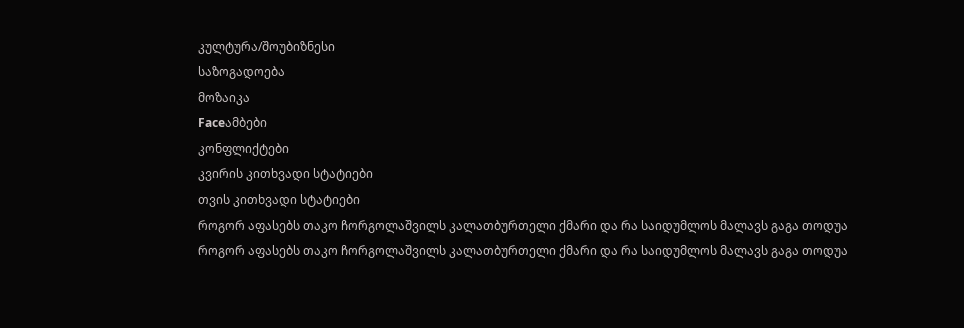კულტურა/შოუბიზნესი
საზოგადოება
მოზაიკა
Faceამბები
კონფლიქტები
კვირის კითხვადი სტატიები
თვის კითხვადი სტატიები
როგორ აფასებს თაკო ჩორგოლაშვილს კალათბურთელი ქმარი და რა საიდუმლოს მალავს გაგა თოდუა
როგორ აფასებს თაკო ჩორგოლაშვილს კალათბურთელი ქმარი და რა საიდუმლოს მალავს გაგა თოდუა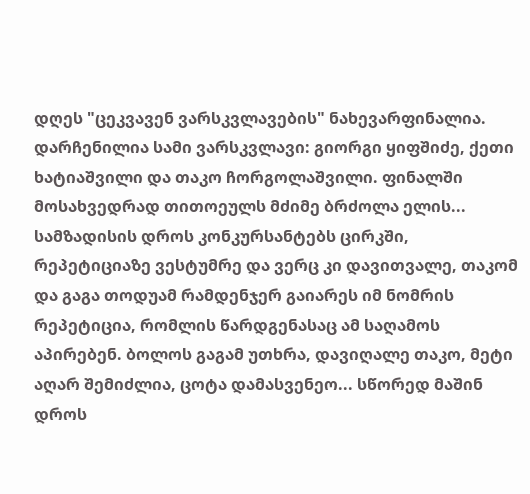დღეს "ცეკვავენ ვარსკვლავების" ნახევარფინალია. დარჩენილია სამი ვარსკვლავი: გიორგი ყიფშიძე, ქეთი ხატიაშვილი და თაკო ჩორგოლაშვილი. ფინალში მოსახვედრად თითოეულს მძიმე ბრძოლა ელის... სამზადისის დროს კონკურსანტებს ცირკში, რეპეტიციაზე ვესტუმრე და ვერც კი დავითვალე, თაკომ და გაგა თოდუამ რამდენჯერ გაიარეს იმ ნომრის რეპეტიცია, რომლის წარდგენასაც ამ საღამოს აპირებენ. ბოლოს გაგამ უთხრა, დავიღალე თაკო, მეტი აღარ შემიძლია, ცოტა დამასვენეო... სწორედ მაშინ დროს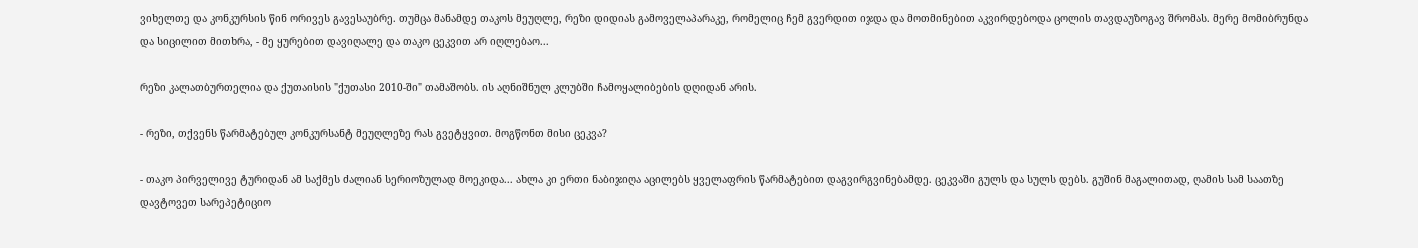ვიხელთე და კონკურსის წინ ორივეს გავესაუბრე. თუმცა მანამდე თაკოს მეუღლე, რეზი დიდიას გამოველაპარაკე, რომელიც ჩემ გვერდით იჯდა და მოთმინებით აკვირდებოდა ცოლის თავდაუზოგავ შრომას. მერე მომიბრუნდა და სიცილით მითხრა, - მე ყურებით დავიღალე და თაკო ცეკვით არ იღლებაო...

რეზი კალათბურთელია და ქუთაისის "ქუთასი 2010-ში" თამაშობს. ის აღნიშნულ კლუბში ჩამოყალიბების დღიდან არის.

- რეზი, თქვენს წარმატებულ კონკურსანტ მეუღლეზე რას გვეტყვით. მოგწონთ მისი ცეკვა?

- თაკო პირველივე ტურიდან ამ საქმეს ძალიან სერიოზულად მოეკიდა... ახლა კი ერთი ნაბიჯიღა აცილებს ყველაფრის წარმატებით დაგვირგვინებამდე. ცეკვაში გულს და სულს დებს. გუშინ მაგალითად, ღამის სამ საათზე დავტოვეთ სარეპეტიციო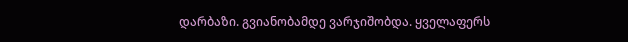დარბაზი. გვიანობამდე ვარჯიშობდა. ყველაფერს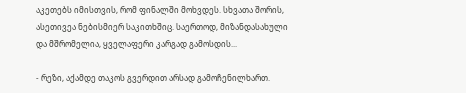აკეთებს იმისთვის, რომ ფინალში მოხვდეს. სხვათა შორის, ასეთივეა ნებისმიერ საკითხშიც. საერთოდ, მიზანდასახული და მშრომელია, ყველაფერი კარგად გამოსდის...

- რეზი, აქამდე თაკოს გვერდით არსად გამოჩენილხართ.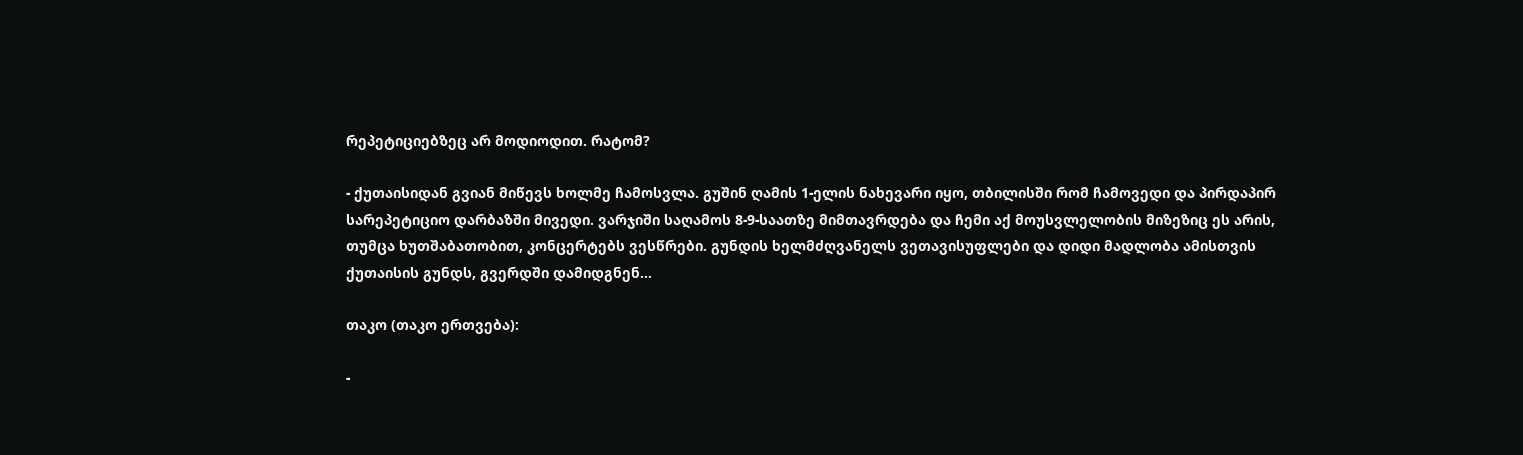რეპეტიციებზეც არ მოდიოდით. რატომ?

- ქუთაისიდან გვიან მიწევს ხოლმე ჩამოსვლა. გუშინ ღამის 1-ელის ნახევარი იყო, თბილისში რომ ჩამოვედი და პირდაპირ სარეპეტიციო დარბაზში მივედი. ვარჯიში საღამოს 8-9-საათზე მიმთავრდება და ჩემი აქ მოუსვლელობის მიზეზიც ეს არის, თუმცა ხუთშაბათობით, კონცერტებს ვესწრები. გუნდის ხელმძღვანელს ვეთავისუფლები და დიდი მადლობა ამისთვის ქუთაისის გუნდს, გვერდში დამიდგნენ...

თაკო (თაკო ერთვება):

-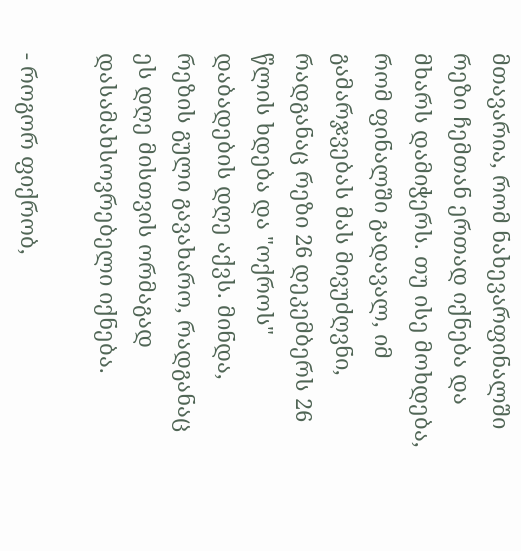მთავარია, რომ ნახევარფინალში რეზი ჩემთან ერთად იქნება და მხარს დამიჭერს. თუ ისე მოხდება, რომ ფინალში გადავალ, იმ გამარჯვებას მას მივუძღვნი, რადგანაც რეზი 26 დეკემბერს 26 წლის ხდება და "ოქროს" დაბადების დღე აქვს. მინდა, რეზის გული გავახარო, რადგანაც ეს დღე მისთვის ორმაგად დასამახსოვრებელი იქნება.

- როგორ ფიქრობ,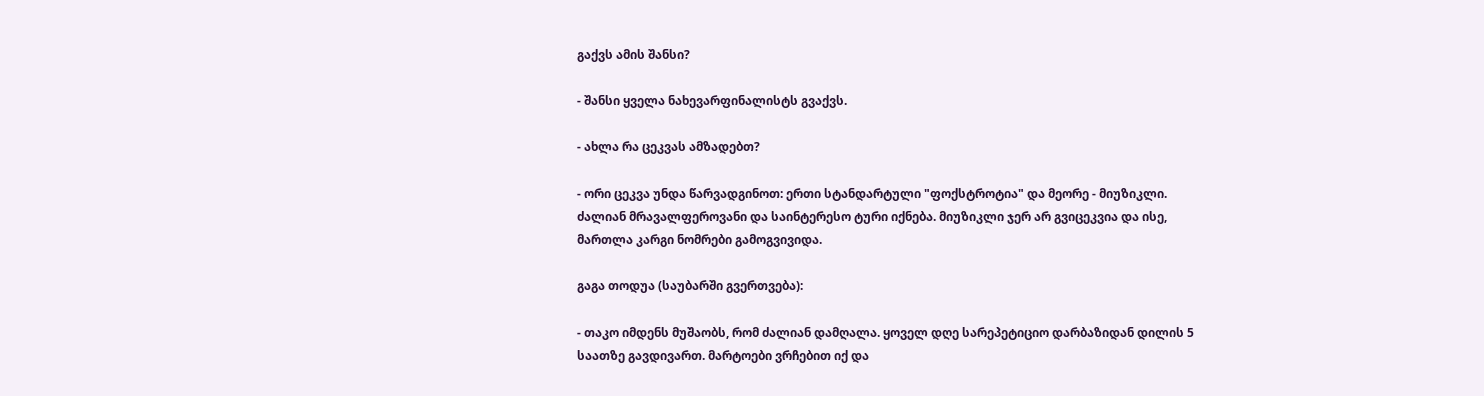გაქვს ამის შანსი?

- შანსი ყველა ნახევარფინალისტს გვაქვს.

- ახლა რა ცეკვას ამზადებთ?

- ორი ცეკვა უნდა წარვადგინოთ: ერთი სტანდარტული "ფოქსტროტია" და მეორე - მიუზიკლი. ძალიან მრავალფეროვანი და საინტერესო ტური იქნება. მიუზიკლი ჯერ არ გვიცეკვია და ისე, მართლა კარგი ნომრები გამოგვივიდა.

გაგა თოდუა (საუბარში გვერთვება):

- თაკო იმდენს მუშაობს, რომ ძალიან დამღალა. ყოველ დღე სარეპეტიციო დარბაზიდან დილის 5 საათზე გავდივართ. მარტოები ვრჩებით იქ და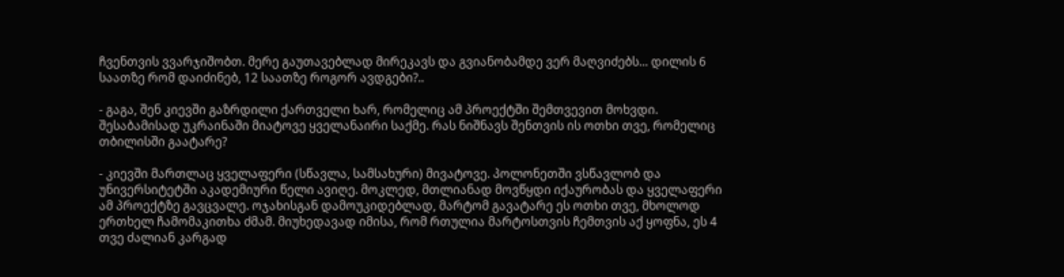ჩვენთვის ვვარჯიშობთ. მერე გაუთავებლად მირეკავს და გვიანობამდე ვერ მაღვიძებს... დილის 6 საათზე რომ დაიძინებ, 12 საათზე როგორ ავდგები?..

- გაგა, შენ კიევში გაზრდილი ქართველი ხარ, რომელიც ამ პროექტში შემთვევით მოხვდი. შესაბამისად უკრაინაში მიატოვე ყველანაირი საქმე. რას ნიშნავს შენთვის ის ოთხი თვე, რომელიც თბილისში გაატარე?

- კიევში მართლაც ყველაფერი (სწავლა, სამსახური) მივატოვე. პოლონეთში ვსწავლობ და უნივერსიტეტში აკადემიური წელი ავიღე. მოკლედ, მთლიანად მოვწყდი იქაურობას და ყველაფერი ამ პროექტზე გავცვალე. ოჯახისგან დამოუკიდებლად, მარტომ გავატარე ეს ოთხი თვე, მხოლოდ ერთხელ ჩამომაკითხა ძმამ. მიუხედავად იმისა, რომ რთულია მარტოსთვის ჩემთვის აქ ყოფნა, ეს 4 თვე ძალიან კარგად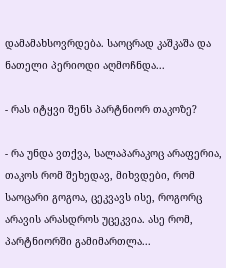დამამახსოვრდება. საოცრად კაშკაშა და ნათელი პერიოდი აღმოჩნდა...

- რას იტყვი შენს პარტნიორ თაკოზე?

- რა უნდა ვთქვა, სალაპარაკოც არაფერია, თაკოს რომ შეხედავ, მიხვდები, რომ საოცარი გოგოა, ცეკვავს ისე, როგორც არავის არასდროს უცეკვია. ასე რომ, პარტნიორში გამიმართლა...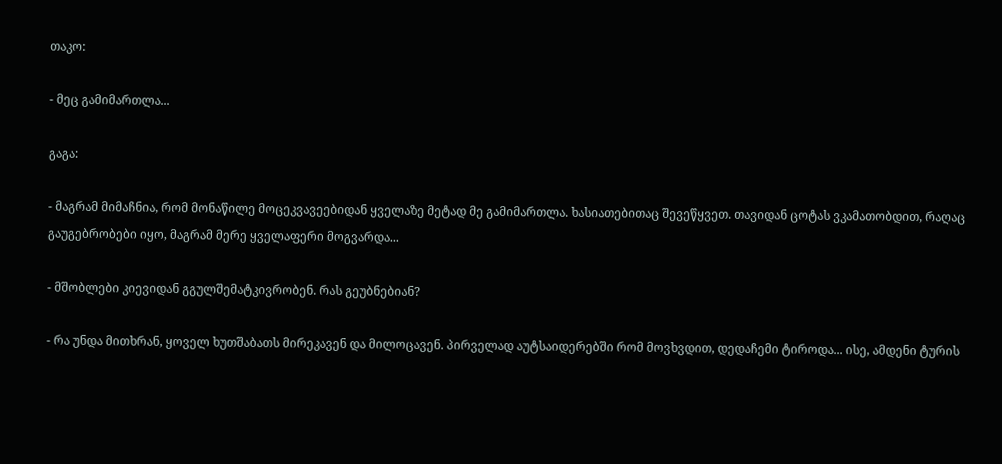თაკო:

- მეც გამიმართლა...

გაგა:

- მაგრამ მიმაჩნია, რომ მონაწილე მოცეკვავეებიდან ყველაზე მეტად მე გამიმართლა. ხასიათებითაც შევეწყვეთ. თავიდან ცოტას ვკამათობდით, რაღაც გაუგებრობები იყო, მაგრამ მერე ყველაფერი მოგვარდა...

- მშობლები კიევიდან გგულშემატკივრობენ. რას გეუბნებიან?

- რა უნდა მითხრან, ყოველ ხუთშაბათს მირეკავენ და მილოცავენ. პირველად აუტსაიდერებში რომ მოვხვდით, დედაჩემი ტიროდა... ისე, ამდენი ტურის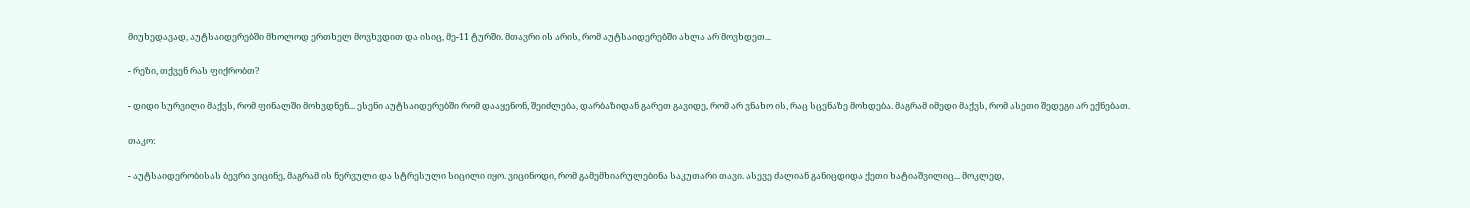მიუხედავად, აუტსაიდერებში მხოლოდ ერთხელ მოვხვდით და ისიც, მე-11 ტურში. მთავრი ის არის, რომ აუტსაიდერებში ახლა არ მოვხდეთ...

- რეზი, თქვენ რას ფიქრობთ?

- დიდი სურვილი მაქვს, რომ ფინალში მოხვდნენ... ესენი აუტსაიდერებში რომ დააყენონ, შეიძლება, დარბაზიდან გარეთ გავიდე, რომ არ ვნახო ის, რაც სცენაზე მოხდება. მაგრამ იმედი მაქვს, რომ ასეთი შედეგი არ ექნებათ.

თაკო:

- აუტსაიდერობისას ბევრი ვიცინე, მაგრამ ის ნერვული და სტრესული სიცილი იყო. ვიცინოდი, რომ გამემხიარულებინა საკუთარი თავი. ასევე ძალიან განიცდიდა ქეთი ხატიაშვილიც... მოკლედ,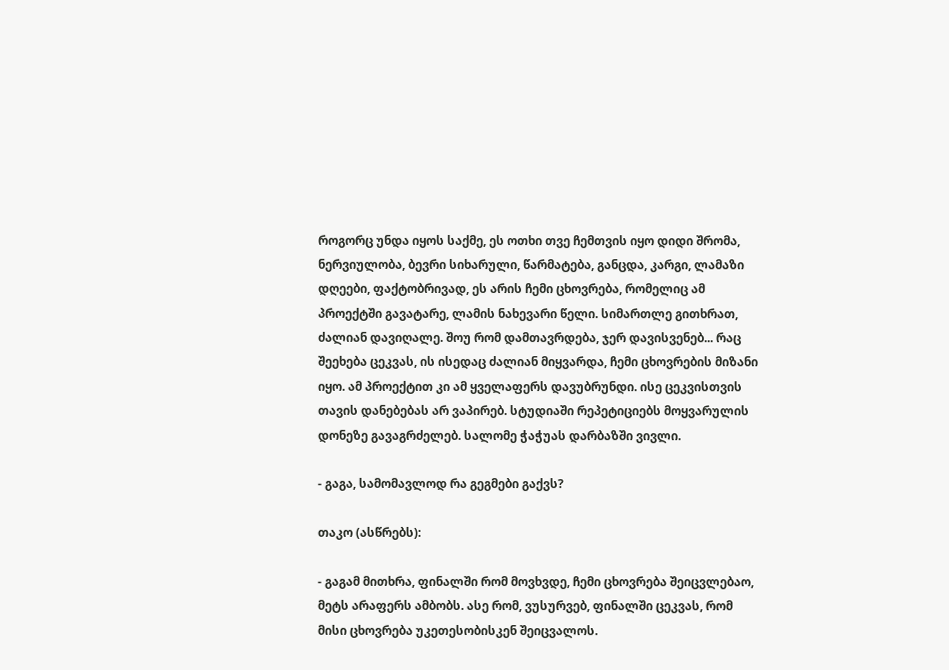როგორც უნდა იყოს საქმე, ეს ოთხი თვე ჩემთვის იყო დიდი შრომა, ნერვიულობა, ბევრი სიხარული, წარმატება, განცდა, კარგი, ლამაზი დღეები, ფაქტობრივად, ეს არის ჩემი ცხოვრება, რომელიც ამ პროექტში გავატარე, ლამის ნახევარი წელი. სიმართლე გითხრათ, ძალიან დავიღალე. შოუ რომ დამთავრდება, ჯერ დავისვენებ... რაც შეეხება ცეკვას, ის ისედაც ძალიან მიყვარდა, ჩემი ცხოვრების მიზანი იყო. ამ პროექტით კი ამ ყველაფერს დავუბრუნდი. ისე ცეკვისთვის თავის დანებებას არ ვაპირებ. სტუდიაში რეპეტიციებს მოყვარულის დონეზე გავაგრძელებ. სალომე ჭაჭუას დარბაზში ვივლი.

- გაგა, სამომავლოდ რა გეგმები გაქვს?

თაკო (ასწრებს):

- გაგამ მითხრა, ფინალში რომ მოვხვდე, ჩემი ცხოვრება შეიცვლებაო, მეტს არაფერს ამბობს. ასე რომ, ვუსურვებ, ფინალში ცეკვას, რომ მისი ცხოვრება უკეთესობისკენ შეიცვალოს.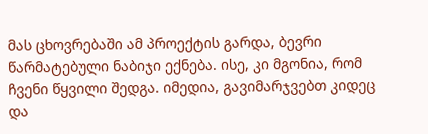მას ცხოვრებაში ამ პროექტის გარდა, ბევრი წარმატებული ნაბიჯი ექნება. ისე, კი მგონია, რომ ჩვენი წყვილი შედგა. იმედია, გავიმარჯვებთ კიდეც და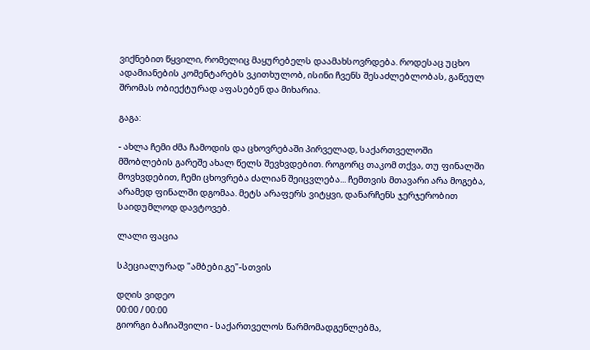ვიქნებით წყვილი, რომელიც მაყურებელს დაამახსოვრდება. როდესაც უცხო ადამიანების კომენტარებს ვკითხულობ, ისინი ჩვენს შესაძლებლობას, გაწეულ შრომას ობიექტურად აფასებენ და მიხარია.

გაგა:

- ახლა ჩემი ძმა ჩამოდის და ცხოვრებაში პირველად, საქართველოში მშობლების გარეშე ახალ წელს შევხვდებით. როგორც თაკომ თქვა, თუ ფინალში მოვხვდებით, ჩემი ცხოვრება ძალიან შეიცვლება... ჩემთვის მთავარი არა მოგება, არამედ ფინალში დგომაა. მეტს არაფერს ვიტყვი, დანარჩენს ჯერჯერობით საიდუმლოდ დავტოვებ.

ლალი ფაცია

სპეციალურად "ამბები.გე"-სთვის

დღის ვიდეო
00:00 / 00:00
გიორგი ბაჩიაშვილი - საქართველოს წარმომადგენლებმა,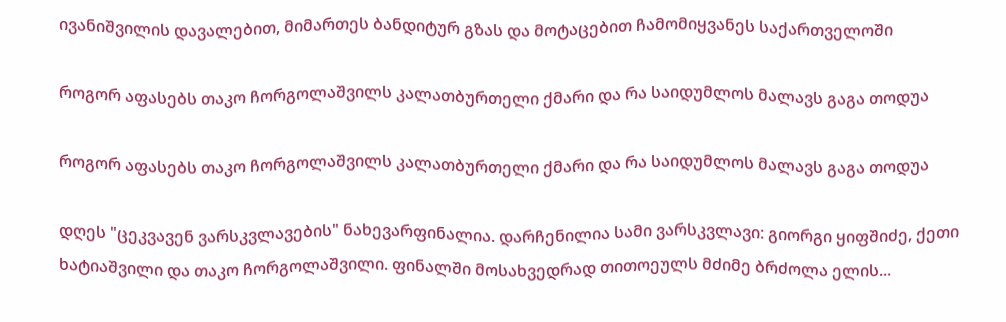ივანიშვილის დავალებით, მიმართეს ბანდიტურ გზას და მოტაცებით ჩამომიყვანეს საქართველოში

როგორ აფასებს თაკო ჩორგოლაშვილს კალათბურთელი ქმარი და რა საიდუმლოს მალავს გაგა თოდუა

როგორ აფასებს თაკო ჩორგოლაშვილს კალათბურთელი ქმარი და რა საიდუმლოს მალავს გაგა თოდუა

დღეს "ცეკვავენ ვარსკვლავების" ნახევარფინალია. დარჩენილია სამი ვარსკვლავი: გიორგი ყიფშიძე, ქეთი ხატიაშვილი და თაკო ჩორგოლაშვილი. ფინალში მოსახვედრად თითოეულს მძიმე ბრძოლა ელის...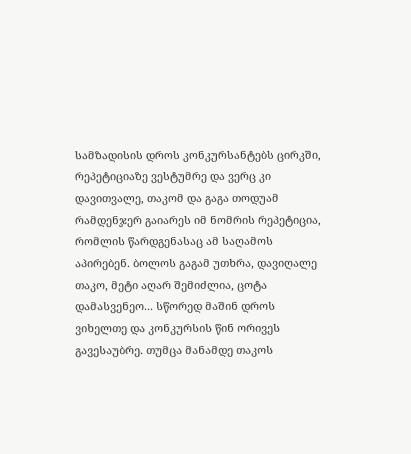სამზადისის დროს კონკურსანტებს ცირკში, რეპეტიციაზე ვესტუმრე და ვერც კი დავითვალე, თაკომ და გაგა თოდუამ რამდენჯერ გაიარეს იმ ნომრის რეპეტიცია, რომლის წარდგენასაც ამ საღამოს აპირებენ. ბოლოს გაგამ უთხრა, დავიღალე თაკო, მეტი აღარ შემიძლია, ცოტა დამასვენეო... სწორედ მაშინ დროს ვიხელთე და კონკურსის წინ ორივეს გავესაუბრე. თუმცა მანამდე თაკოს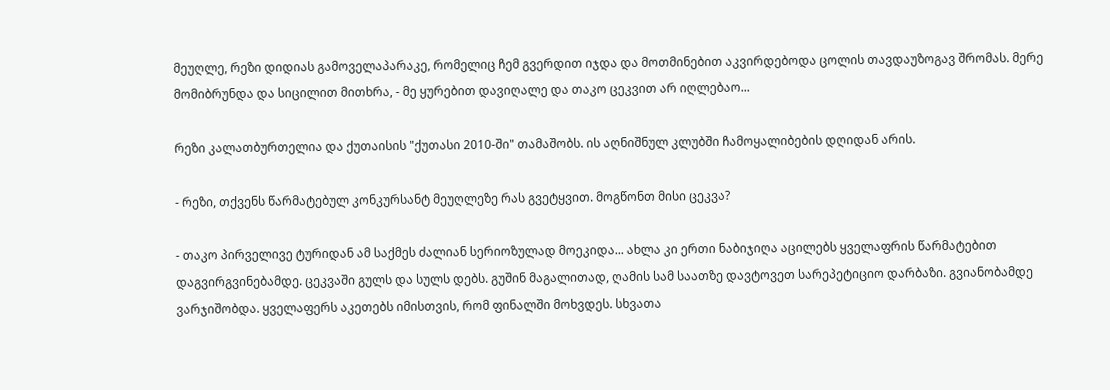მეუღლე, რეზი დიდიას გამოველაპარაკე, რომელიც ჩემ გვერდით იჯდა და მოთმინებით აკვირდებოდა ცოლის თავდაუზოგავ შრომას. მერე მომიბრუნდა და სიცილით მითხრა, - მე ყურებით დავიღალე და თაკო ცეკვით არ იღლებაო...

რეზი კალათბურთელია და ქუთაისის "ქუთასი 2010-ში" თამაშობს. ის აღნიშნულ კლუბში ჩამოყალიბების დღიდან არის.

- რეზი, თქვენს წარმატებულ კონკურსანტ მეუღლეზე რას გვეტყვით. მოგწონთ მისი ცეკვა?

- თაკო პირველივე ტურიდან ამ საქმეს ძალიან სერიოზულად მოეკიდა... ახლა კი ერთი ნაბიჯიღა აცილებს ყველაფრის წარმატებით დაგვირგვინებამდე. ცეკვაში გულს და სულს დებს. გუშინ მაგალითად, ღამის სამ საათზე დავტოვეთ სარეპეტიციო დარბაზი. გვიანობამდე ვარჯიშობდა. ყველაფერს აკეთებს იმისთვის, რომ ფინალში მოხვდეს. სხვათა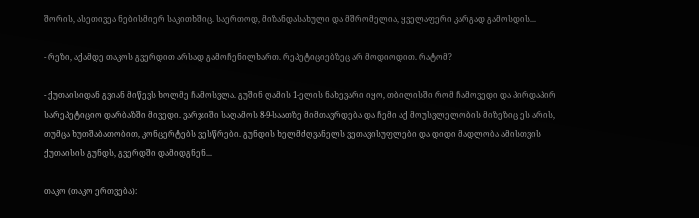შორის, ასეთივეა ნებისმიერ საკითხშიც. საერთოდ, მიზანდასახული და მშრომელია, ყველაფერი კარგად გამოსდის...

- რეზი, აქამდე თაკოს გვერდით არსად გამოჩენილხართ. რეპეტიციებზეც არ მოდიოდით. რატომ?

- ქუთაისიდან გვიან მიწევს ხოლმე ჩამოსვლა. გუშინ ღამის 1-ელის ნახევარი იყო, თბილისში რომ ჩამოვედი და პირდაპირ სარეპეტიციო დარბაზში მივედი. ვარჯიში საღამოს 8-9-საათზე მიმთავრდება და ჩემი აქ მოუსვლელობის მიზეზიც ეს არის, თუმცა ხუთშაბათობით, კონცერტებს ვესწრები. გუნდის ხელმძღვანელს ვეთავისუფლები და დიდი მადლობა ამისთვის ქუთაისის გუნდს, გვერდში დამიდგნენ...

თაკო (თაკო ერთვება):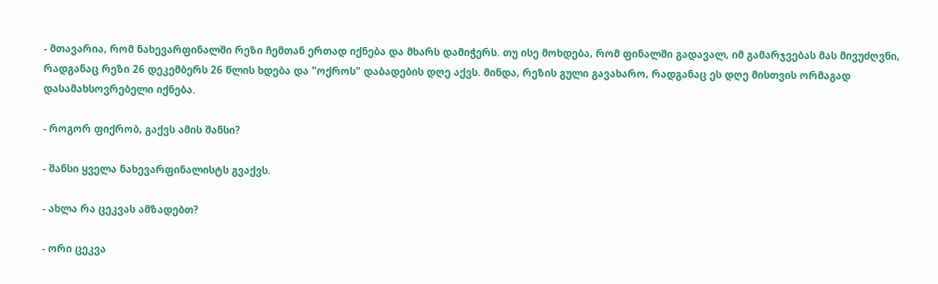- მთავარია, რომ ნახევარფინალში რეზი ჩემთან ერთად იქნება და მხარს დამიჭერს. თუ ისე მოხდება, რომ ფინალში გადავალ, იმ გამარჯვებას მას მივუძღვნი, რადგანაც რეზი 26 დეკემბერს 26 წლის ხდება და "ოქროს" დაბადების დღე აქვს. მინდა, რეზის გული გავახარო, რადგანაც ეს დღე მისთვის ორმაგად დასამახსოვრებელი იქნება.

- როგორ ფიქრობ, გაქვს ამის შანსი?

- შანსი ყველა ნახევარფინალისტს გვაქვს.

- ახლა რა ცეკვას ამზადებთ?

- ორი ცეკვა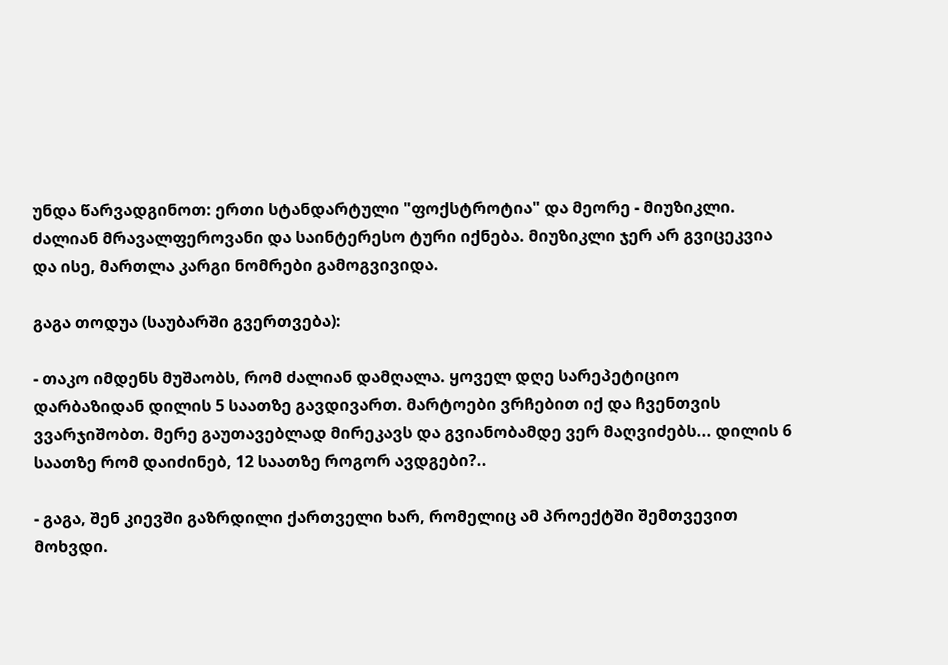უნდა წარვადგინოთ: ერთი სტანდარტული "ფოქსტროტია" და მეორე - მიუზიკლი. ძალიან მრავალფეროვანი და საინტერესო ტური იქნება. მიუზიკლი ჯერ არ გვიცეკვია და ისე, მართლა კარგი ნომრები გამოგვივიდა.

გაგა თოდუა (საუბარში გვერთვება):

- თაკო იმდენს მუშაობს, რომ ძალიან დამღალა. ყოველ დღე სარეპეტიციო დარბაზიდან დილის 5 საათზე გავდივართ. მარტოები ვრჩებით იქ და ჩვენთვის ვვარჯიშობთ. მერე გაუთავებლად მირეკავს და გვიანობამდე ვერ მაღვიძებს... დილის 6 საათზე რომ დაიძინებ, 12 საათზე როგორ ავდგები?..

- გაგა, შენ კიევში გაზრდილი ქართველი ხარ, რომელიც ამ პროექტში შემთვევით მოხვდი.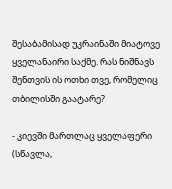შესაბამისად უკრაინაში მიატოვე ყველანაირი საქმე. რას ნიშნავს შენთვის ის ოთხი თვე, რომელიც თბილისში გაატარე?

- კიევში მართლაც ყველაფერი (სწავლა,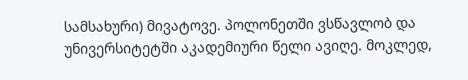სამსახური) მივატოვე. პოლონეთში ვსწავლობ და უნივერსიტეტში აკადემიური წელი ავიღე. მოკლედ,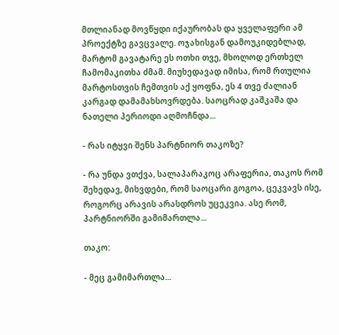მთლიანად მოვწყდი იქაურობას და ყველაფერი ამ პროექტზე გავცვალე. ოჯახისგან დამოუკიდებლად, მარტომ გავატარე ეს ოთხი თვე, მხოლოდ ერთხელ ჩამომაკითხა ძმამ. მიუხედავად იმისა, რომ რთულია მარტოსთვის ჩემთვის აქ ყოფნა, ეს 4 თვე ძალიან კარგად დამამახსოვრდება. საოცრად კაშკაშა და ნათელი პერიოდი აღმოჩნდა...

- რას იტყვი შენს პარტნიორ თაკოზე?

- რა უნდა ვთქვა, სალაპარაკოც არაფერია, თაკოს რომ შეხედავ, მიხვდები, რომ საოცარი გოგოა, ცეკვავს ისე, როგორც არავის არასდროს უცეკვია. ასე რომ, პარტნიორში გამიმართლა...

თაკო:

- მეც გამიმართლა...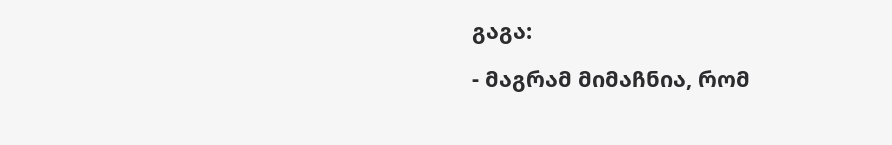გაგა:

- მაგრამ მიმაჩნია, რომ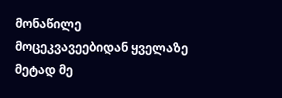მონაწილე მოცეკვავეებიდან ყველაზე მეტად მე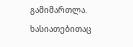გამიმართლა. ხასიათებითაც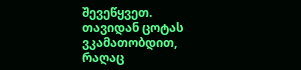შევეწყვეთ. თავიდან ცოტას ვკამათობდით, რაღაც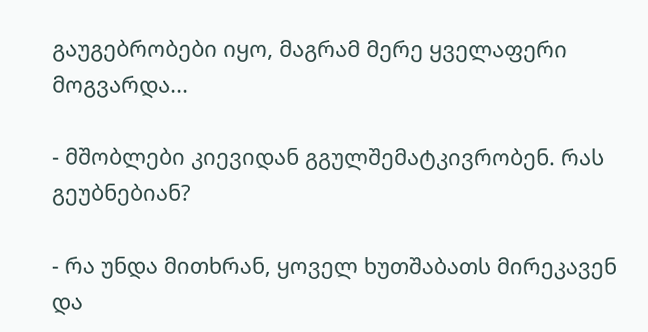გაუგებრობები იყო, მაგრამ მერე ყველაფერი მოგვარდა...

- მშობლები კიევიდან გგულშემატკივრობენ. რას გეუბნებიან?

- რა უნდა მითხრან, ყოველ ხუთშაბათს მირეკავენ და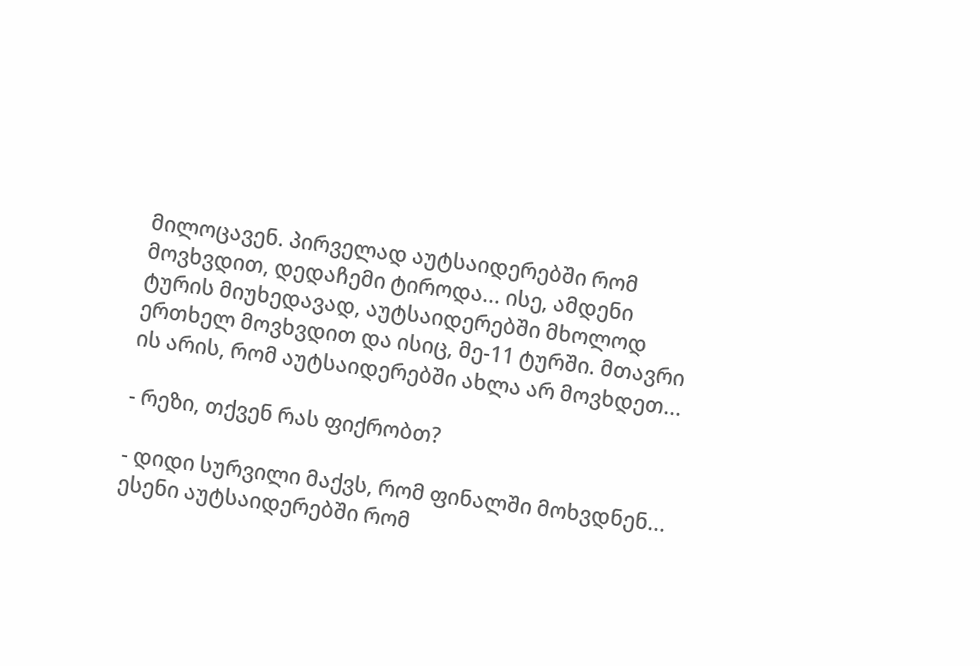მილოცავენ. პირველად აუტსაიდერებში რომ მოვხვდით, დედაჩემი ტიროდა... ისე, ამდენი ტურის მიუხედავად, აუტსაიდერებში მხოლოდ ერთხელ მოვხვდით და ისიც, მე-11 ტურში. მთავრი ის არის, რომ აუტსაიდერებში ახლა არ მოვხდეთ...

- რეზი, თქვენ რას ფიქრობთ?

- დიდი სურვილი მაქვს, რომ ფინალში მოხვდნენ... ესენი აუტსაიდერებში რომ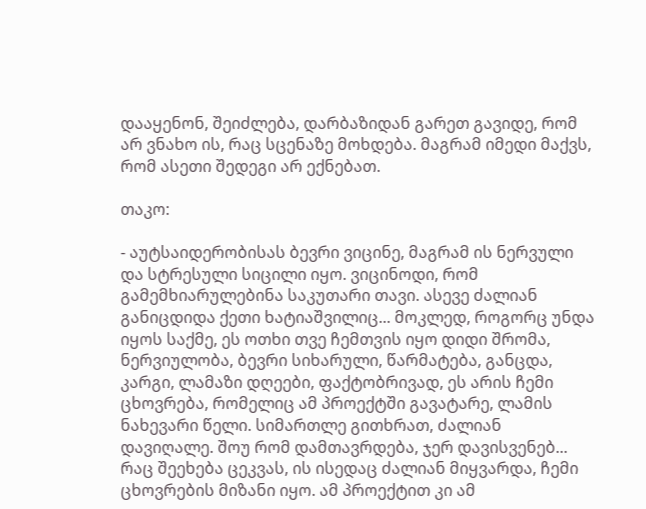დააყენონ, შეიძლება, დარბაზიდან გარეთ გავიდე, რომ არ ვნახო ის, რაც სცენაზე მოხდება. მაგრამ იმედი მაქვს, რომ ასეთი შედეგი არ ექნებათ.

თაკო:

- აუტსაიდერობისას ბევრი ვიცინე, მაგრამ ის ნერვული და სტრესული სიცილი იყო. ვიცინოდი, რომ გამემხიარულებინა საკუთარი თავი. ასევე ძალიან განიცდიდა ქეთი ხატიაშვილიც... მოკლედ, როგორც უნდა იყოს საქმე, ეს ოთხი თვე ჩემთვის იყო დიდი შრომა, ნერვიულობა, ბევრი სიხარული, წარმატება, განცდა, კარგი, ლამაზი დღეები, ფაქტობრივად, ეს არის ჩემი ცხოვრება, რომელიც ამ პროექტში გავატარე, ლამის ნახევარი წელი. სიმართლე გითხრათ, ძალიან დავიღალე. შოუ რომ დამთავრდება, ჯერ დავისვენებ... რაც შეეხება ცეკვას, ის ისედაც ძალიან მიყვარდა, ჩემი ცხოვრების მიზანი იყო. ამ პროექტით კი ამ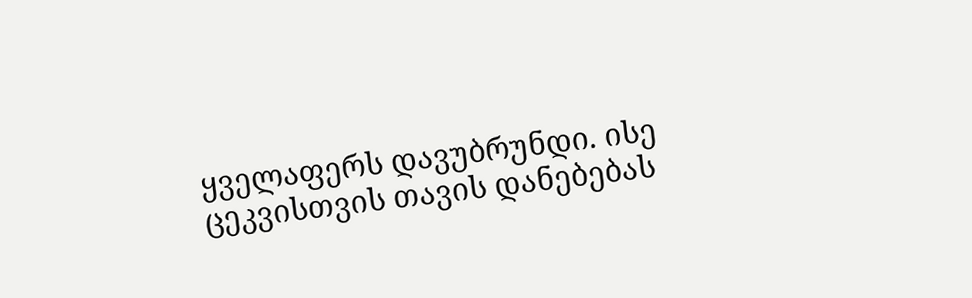ყველაფერს დავუბრუნდი. ისე ცეკვისთვის თავის დანებებას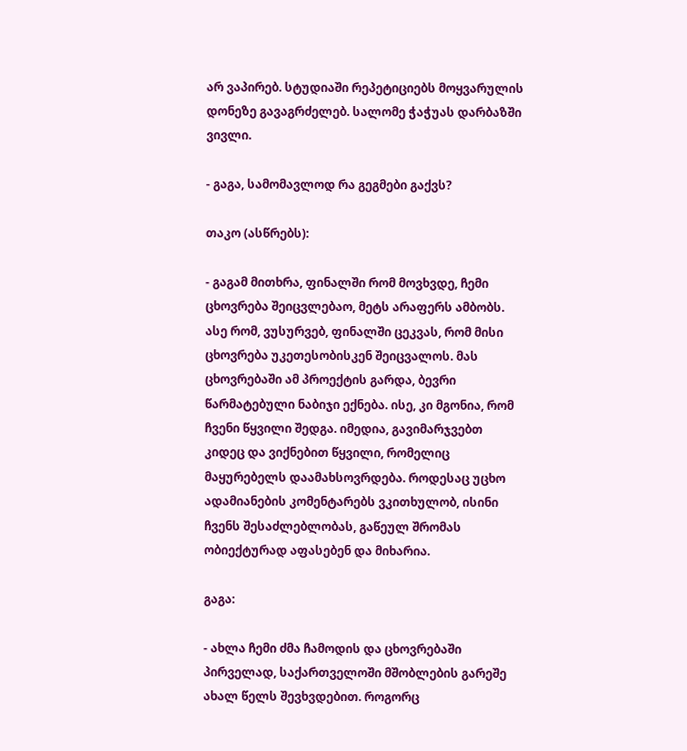არ ვაპირებ. სტუდიაში რეპეტიციებს მოყვარულის დონეზე გავაგრძელებ. სალომე ჭაჭუას დარბაზში ვივლი.

- გაგა, სამომავლოდ რა გეგმები გაქვს?

თაკო (ასწრებს):

- გაგამ მითხრა, ფინალში რომ მოვხვდე, ჩემი ცხოვრება შეიცვლებაო, მეტს არაფერს ამბობს. ასე რომ, ვუსურვებ, ფინალში ცეკვას, რომ მისი ცხოვრება უკეთესობისკენ შეიცვალოს. მას ცხოვრებაში ამ პროექტის გარდა, ბევრი წარმატებული ნაბიჯი ექნება. ისე, კი მგონია, რომ ჩვენი წყვილი შედგა. იმედია, გავიმარჯვებთ კიდეც და ვიქნებით წყვილი, რომელიც მაყურებელს დაამახსოვრდება. როდესაც უცხო ადამიანების კომენტარებს ვკითხულობ, ისინი ჩვენს შესაძლებლობას, გაწეულ შრომას ობიექტურად აფასებენ და მიხარია.

გაგა:

- ახლა ჩემი ძმა ჩამოდის და ცხოვრებაში პირველად, საქართველოში მშობლების გარეშე ახალ წელს შევხვდებით. როგორც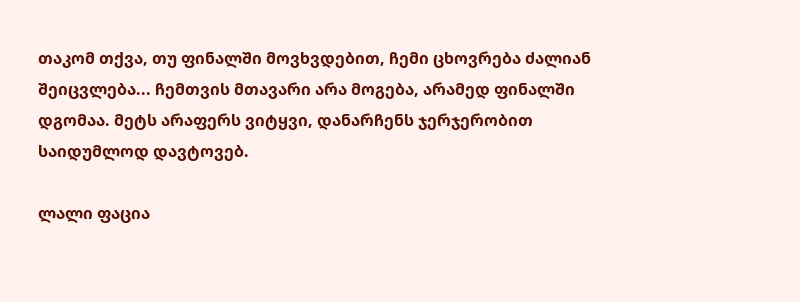თაკომ თქვა, თუ ფინალში მოვხვდებით, ჩემი ცხოვრება ძალიან შეიცვლება... ჩემთვის მთავარი არა მოგება, არამედ ფინალში დგომაა. მეტს არაფერს ვიტყვი, დანარჩენს ჯერჯერობით საიდუმლოდ დავტოვებ.

ლალი ფაცია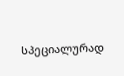სპეციალურად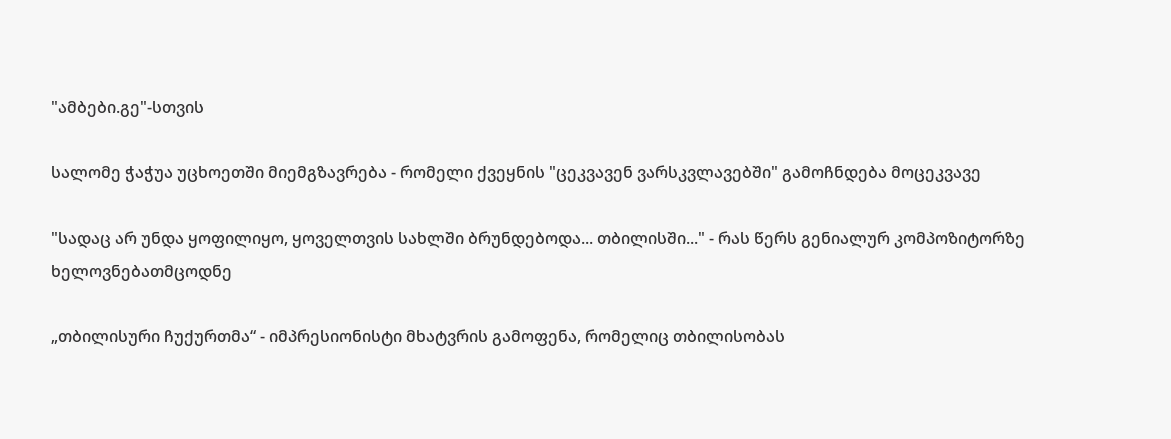"ამბები.გე"-სთვის

სალომე ჭაჭუა უცხოეთში მიემგზავრება - რომელი ქვეყნის "ცეკვავენ ვარსკვლავებში" გამოჩნდება მოცეკვავე

"სადაც არ უნდა ყოფილიყო, ყოველთვის სახლში ბრუნდებოდა... თბილისში..." - რას წერს გენიალურ კომპოზიტორზე ხელოვნებათმცოდნე

„თბილისური ჩუქურთმა“ - იმპრესიონისტი მხატვრის გამოფენა, რომელიც თბილისობას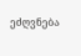ეძღვნება